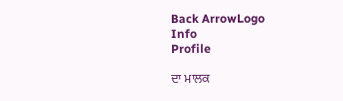Back ArrowLogo
Info
Profile

ਦਾ ਮਾਲਕ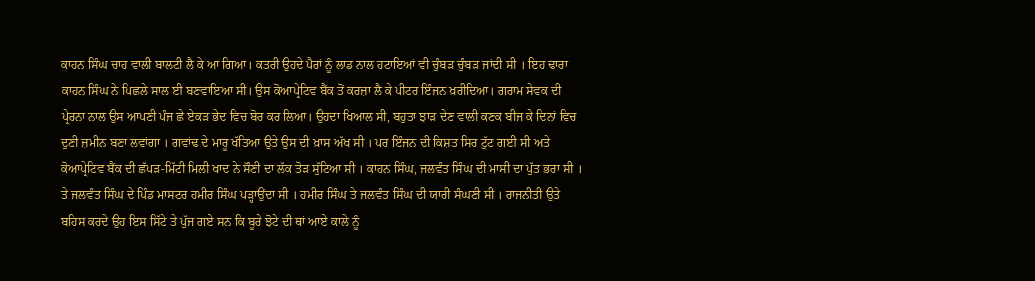ਕਾਹਨ ਸਿੰਘ ਚਾਹ ਵਾਲੀ ਬਾਲਟੀ ਲੈ ਕੇ ਆ ਗਿਆ। ਕਤਰੀ ਉਹਦੇ ਪੈਰਾਂ ਨੂੰ ਲਾਡ ਨਾਲ ਹਟਾਇਆਂ ਵੀ ਚੁੰਬੜ ਚੁੰਬੜ ਜਾਂਦੀ ਸੀ । ਇਹ ਢਾਰਾ ਕਾਹਨ ਸਿੰਘ ਨੇ ਪਿਛਲੇ ਸਾਲ ਈ ਬਣਵਾਇਆ ਸੀ। ਉਸ ਕੋਆਪ੍ਰੇਟਿਵ ਬੈਂਕ ਤੋਂ ਕਰਜ਼ਾ ਲੈ ਕੇ ਪੀਟਰ ਇੰਜਨ ਖ਼ਰੀਦਿਆ। ਗਰਾਮ ਸੇਵਕ ਦੀ ਪ੍ਰੇਰਨਾ ਨਾਲ ਉਸ ਆਪਣੀ ਪੰਜ ਛੇ ਏਕੜ ਭੇਦ ਵਿਚ ਬੋਰ ਕਰ ਲਿਆ। ਉਹਦਾ ਖਿਆਲ ਸੀ, ਬਹੁਤਾ ਝਾੜ ਦੇਣ ਵਾਲੀ ਕਣਕ ਬੀਜ ਕੇ ਦਿਨਾਂ ਵਿਚ ਦੁਣੀ ਜ਼ਮੀਨ ਬਣਾ ਲਵਾਂਗਾ । ਗਵਾਂਢ ਦੇ ਮਾਰੂ ਖੱਤਿਆ ਉਤੇ ਉਸ ਦੀ ਖ਼ਾਸ ਅੱਖ ਸੀ । ਪਰ ਇੰਜਨ ਦੀ ਕਿਸ਼ਤ ਸਿਰ ਟੁੱਟ ਗਈ ਸੀ ਅਤੇ ਕੋਆਪ੍ਰੇਟਿਵ ਬੈਂਕ ਦੀ ਛੱਪੜ-ਮਿੱਟੀ ਮਿਲੀ ਖਾਦ ਨੇ ਸੌਣੀ ਦਾ ਲੱਕ ਤੋੜ ਸੁੱਟਿਆ ਸੀ । ਕਾਹਨ ਸਿੰਘ, ਜਲਵੰਤ ਸਿੰਘ ਦੀ ਮਾਸੀ ਦਾ ਪੁੱਤ ਭਰਾ ਸੀ । ਤੇ ਜਲਵੰਤ ਸਿੰਘ ਦੇ ਪਿੰਡ ਮਾਸਟਰ ਹਮੀਰ ਸਿੰਘ ਪੜ੍ਹਾਉਂਦਾ ਸੀ । ਹਮੀਰ ਸਿੰਘ ਤੇ ਜਲਵੰਤ ਸਿੰਘ ਦੀ ਯਾਰੀ ਸੰਘਣੀ ਸੀ । ਰਾਜਨੀਤੀ ਉਤੇ ਬਹਿਸ ਕਰਦੇ ਉਹ ਇਸ ਸਿੱਟੇ ਤੇ ਪੁੱਜ ਗਏ ਸਨ ਕਿ ਬੂਰੇ ਝੋਟੇ ਦੀ ਥਾਂ ਆਏ ਕਾਲੇ ਨੂੰ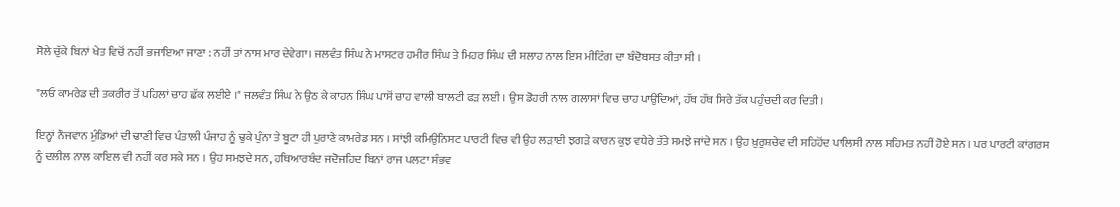ਸੋਲੇ ਚੁੱਕੇ ਬਿਨਾਂ ਖੇਤ ਵਿਚੋਂ ਨਹੀਂ ਭਜਾਇਆ ਜਾਣਾ : ਨਹੀਂ ਤਾਂ ਨਾਸ ਮਾਰ ਦੇਵੇਗਾ। ਜਲਵੰਤ ਸਿੰਘ ਨੇ ਮਾਸਟਰ ਹਮੀਰ ਸਿੰਘ ਤੇ ਮਿਹਰ ਸਿੰਘ ਦੀ ਸਲਾਹ ਨਾਲ ਇਸ ਮੀਟਿੰਗ ਦਾ ਬੰਦੋਬਸਤ ਕੀਤਾ ਸੀ ।

"ਲਓ ਕਾਮਰੇਡ ਦੀ ਤਕਰੀਰ ਤੋਂ ਪਹਿਲਾਂ ਚਾਹ ਛੱਕ ਲਈਏ ।" ਜਲਵੰਤ ਸਿੰਘ ਨੇ ਉਠ ਕੇ ਕਾਹਨ ਸਿੰਘ ਪਾਸੋਂ ਚਾਹ ਵਾਲੀ ਬਾਲਟੀ ਫੜ ਲਈ । ਉਸ ਡੋਹਰੀ ਨਾਲ ਗਲਾਸਾਂ ਵਿਚ ਚਾਹ ਪਾਉਂਦਿਆਂ, ਹੱਥ ਹੱਥ ਸਿਰੇ ਤੱਕ ਪਹੁੰਚਦੀ ਕਰ ਦਿਤੀ।

ਇਨ੍ਹਾਂ ਨੌਜਵਾਨ ਮੁੰਡਿਆਂ ਦੀ ਢਾਣੀ ਵਿਚ ਪੰਤਾਲੀ ਪੰਜਾਹ ਨੂੰ ਢੁਕੇ ਪੁੰਨਾ ਤੇ ਬੂਟਾ ਹੀ ਪੁਰਾਣੇ ਕਾਮਰੇਡ ਸਨ । ਸਾਂਝੀ ਕਮਿਉਨਿਸਟ ਪਾਰਟੀ ਵਿਚ ਵੀ ਉਹ ਲੜਾਈ ਝਗੜੇ ਕਾਰਨ ਕੁਝ ਵਧੇਰੇ ਤੱਤੇ ਸਮਝੇ ਜਾਂਦੇ ਸਨ । ਉਹ ਖ਼ੁਰੁਸ਼ਚੇਵ ਦੀ ਸਹਿਹੋਂਦ ਪਾਲਿਸੀ ਨਾਲ ਸਹਿਮਤ ਨਹੀਂ ਹੋਏ ਸਨ । ਪਰ ਪਾਰਟੀ ਕਾਂਗਰਸ ਨੂੰ ਦਲੀਲ ਨਾਲ ਕਾਇਲ ਵੀ ਨਹੀਂ ਕਰ ਸਕੇ ਸਨ । ਉਹ ਸਮਝਦੇ ਸਨ, ਹਥਿਆਰਬੰਦ ਜਦੋਜਹਿਦ ਬਿਨਾਂ ਰਾਜ ਪਲਟਾ ਸੰਭਵ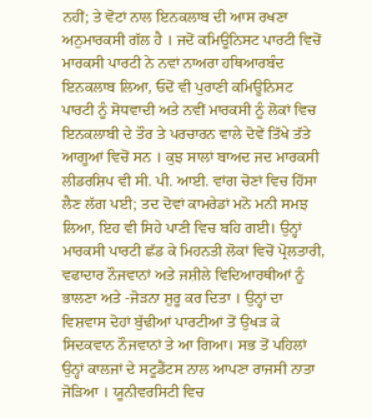ਨਹੀਂ; ਤੇ ਵੋਟਾਂ ਨਾਲ ਇਨਕਲਾਬ ਦੀ ਆਸ ਰਖਣਾ ਅਨੁਮਾਰਕਸੀ ਗੱਲ ਹੈ । ਜਦੋਂ ਕਮਿਊਨਿਸਟ ਪਾਰਟੀ ਵਿਚੋਂ ਮਾਰਕਸੀ ਪਾਰਟੀ ਨੇ ਨਵਾਂ ਨਾਅਰਾ ਹਥਿਆਰਬੰਦ ਇਨਕਲਾਬ ਲਿਆ, ਓਦੋਂ ਵੀ ਪੁਰਾਣੀ ਕਮਿਊਨਿਸਟ ਪਾਰਟੀ ਨੂੰ ਸੋਧਵਾਦੀ ਅਤੇ ਨਵੀਂ ਮਾਰਕਸੀ ਨੂੰ ਲੋਕਾਂ ਵਿਚ ਇਨਕਲਾਬੀ ਦੇ ਤੌਰ ਤੇ ਪਰਚਾਰਨ ਵਾਲੇ ਦੋਵੇਂ ਤਿੱਖੇ ਤੱਤੇ ਆਗੂਆਂ ਵਿਚੋਂ ਸਨ । ਕੁਝ ਸਾਲਾਂ ਬਾਅਦ ਜਦ ਮਾਰਕਸੀ ਲੀਡਰਸ਼ਿਪ ਵੀ ਸੀ. ਪੀ. ਆਈ. ਵਾਂਗ ਚੋਣਾਂ ਵਿਚ ਹਿੱਸਾ ਲੈਣ ਲੱਗ ਪਈ; ਤਦ ਦੋਵਾਂ ਕਾਮਰੇਡਾਂ ਮਨੋ ਮਨੀ ਸਮਝ ਲਿਆ, ਇਹ ਵੀ ਸਿਹੇ ਪਾਣੀ ਵਿਚ ਬਹਿ ਗਈ। ਉਨ੍ਹਾਂ ਮਾਰਕਸੀ ਪਾਰਟੀ ਛੱਡ ਕੇ ਮਿਹਨਤੀ ਲੋਕਾਂ ਵਿਚੋਂ ਪ੍ਰੋਲਤਾਰੀ, ਵਫਾਦਾਰ ਨੌਜਵਾਨਾਂ ਅਤੇ ਜਸ਼ੀਲੇ ਵਿਦਿਆਰਥੀਆਂ ਨੂੰ ਭਾਲਣਾ ਅਤੇ -ਜੋੜਨਾ ਸ਼ੁਰੂ ਕਰ ਦਿਤਾ । ਉਨ੍ਹਾਂ ਦਾ ਵਿਸ਼ਵਾਸ ਦੋਹਾਂ ਬੁੱਢੀਆਂ ਪਾਰਟੀਆਂ ਤੋਂ ਉਖੜ ਕੇ ਸਿਦਕਵਾਨ ਨੌਜਵਾਨਾਂ ਤੇ ਆ ਗਿਆ। ਸਭ ਤੋਂ ਪਹਿਲਾਂ ਉਨ੍ਹਾਂ ਕਾਲਜਾਂ ਦੇ ਸਟੂਡੈਂਟਸ ਨਾਲ ਆਪਣਾ ਰਾਜਸੀ ਨਾਤਾ ਜੋੜਿਆ । ਯੂਨੀਵਰਸਿਟੀ ਵਿਚ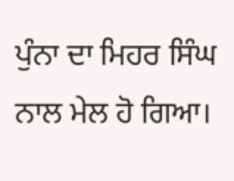ਪੁੰਨਾ ਦਾ ਮਿਹਰ ਸਿੰਘ ਨਾਲ ਮੇਲ ਹੋ ਗਿਆ।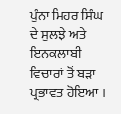ਪੁੰਨਾ ਮਿਹਰ ਸਿੰਘ ਦੇ ਸੁਲਝੇ ਅਤੇ ਇਨਕਲਾਬੀ ਵਿਚਾਰਾਂ ਤੋਂ ਬੜਾ ਪ੍ਰਭਾਵਤ ਹੋਇਆ ।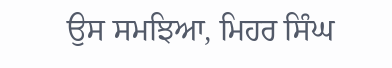ਉਸ ਸਮਝਿਆ, ਮਿਹਰ ਸਿੰਘ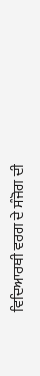ਵਿਦਿਆਰਥੀ ਵਰਗ ਦੇ ਸੰਜੋਗ ਦੀ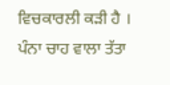ਵਿਚਕਾਰਲੀ ਕੜੀ ਹੈ । ਪੰਨਾ ਚਾਹ ਵਾਲਾ ਤੱਤਾ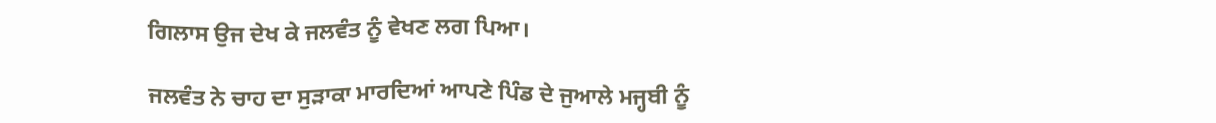ਗਿਲਾਸ ਉਜ ਦੇਖ ਕੇ ਜਲਵੰਤ ਨੂੰ ਵੇਖਣ ਲਗ ਪਿਆ।

ਜਲਵੰਤ ਨੇ ਚਾਹ ਦਾ ਸੁੜਾਕਾ ਮਾਰਦਿਆਂ ਆਪਣੇ ਪਿੰਡ ਦੇ ਜੁਆਲੇ ਮਜ੍ਹਬੀ ਨੂੰ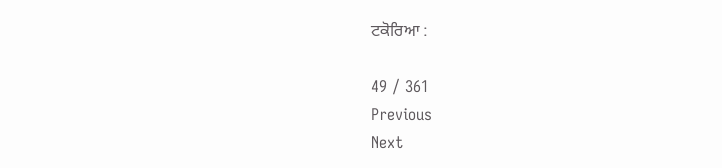ਟਕੋਰਿਆ :

49 / 361
Previous
Next